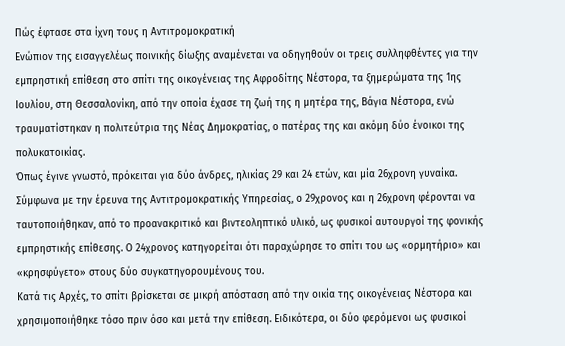Πώς έφτασε στα ίχνη τους η Αντιτρομοκρατική
Ενώπιον της εισαγγελέως ποινικής δίωξης αναμένεται να οδηγηθούν οι τρεις συλληφθέντες για την εμπρηστική επίθεση στο σπίτι της οικογένειας της Αφροδίτης Νέστορα, τα ξημερώματα της 1ης Ιουλίου, στη Θεσσαλονίκη, από την οποία έχασε τη ζωή της η μητέρα της, Βάγια Νέστορα, ενώ τραυματίστηκαν η πολιτεύτρια της Νέας Δημοκρατίας, ο πατέρας της και ακόμη δύο ένοικοι της πολυκατοικίας.
Όπως έγινε γνωστό, πρόκειται για δύο άνδρες, ηλικίας 29 και 24 ετών, και μία 26χρονη γυναίκα. Σύμφωνα με την έρευνα της Αντιτρομοκρατικής Υπηρεσίας, ο 29χρονος και η 26χρονη φέρονται να ταυτοποιήθηκαν, από το προανακριτικό και βιντεοληπτικό υλικό, ως φυσικοί αυτουργοί της φονικής εμπρηστικής επίθεσης. Ο 24χρονος κατηγορείται ότι παραχώρησε το σπίτι του ως «ορμητήριο» και «κρησφύγετο» στους δύο συγκατηγορουμένους του.
Κατά τις Αρχές, το σπίτι βρίσκεται σε μικρή απόσταση από την οικία της οικογένειας Νέστορα και χρησιμοποιήθηκε τόσο πριν όσο και μετά την επίθεση. Ειδικότερα, οι δύο φερόμενοι ως φυσικοί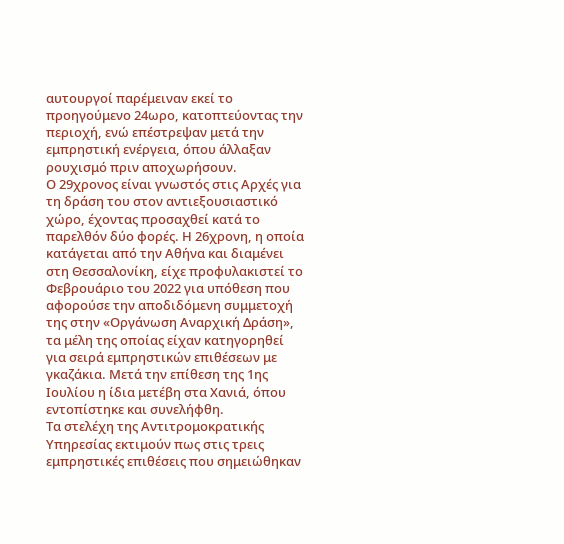αυτουργοί παρέμειναν εκεί το προηγούμενο 24ωρο, κατοπτεύοντας την περιοχή, ενώ επέστρεψαν μετά την εμπρηστική ενέργεια, όπου άλλαξαν ρουχισμό πριν αποχωρήσουν.
Ο 29χρονος είναι γνωστός στις Αρχές για τη δράση του στον αντιεξουσιαστικό χώρο, έχοντας προσαχθεί κατά το παρελθόν δύο φορές. Η 26χρονη, η οποία κατάγεται από την Αθήνα και διαμένει στη Θεσσαλονίκη, είχε προφυλακιστεί το Φεβρουάριο του 2022 για υπόθεση που αφορούσε την αποδιδόμενη συμμετοχή της στην «Οργάνωση Αναρχική Δράση», τα μέλη της οποίας είχαν κατηγορηθεί για σειρά εμπρηστικών επιθέσεων με γκαζάκια. Μετά την επίθεση της 1ης Ιουλίου η ίδια μετέβη στα Χανιά, όπου εντοπίστηκε και συνελήφθη.
Τα στελέχη της Αντιτρομοκρατικής Υπηρεσίας εκτιμούν πως στις τρεις εμπρηστικές επιθέσεις που σημειώθηκαν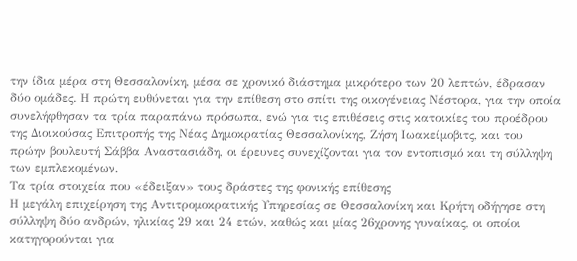την ίδια μέρα στη Θεσσαλονίκη, μέσα σε χρονικό διάστημα μικρότερο των 20 λεπτών, έδρασαν δύο ομάδες. Η πρώτη ευθύνεται για την επίθεση στο σπίτι της οικογένειας Νέστορα, για την οποία συνελήφθησαν τα τρία παραπάνω πρόσωπα, ενώ για τις επιθέσεις στις κατοικίες του προέδρου της Διοικούσας Επιτροπής της Νέας Δημοκρατίας Θεσσαλονίκης, Ζήση Ιωακείμοβιτς, και του πρώην βουλευτή Σάββα Αναστασιάδη, οι έρευνες συνεχίζονται για τον εντοπισμό και τη σύλληψη των εμπλεκομένων.
Τα τρία στοιχεία που «έδειξαν» τους δράστες της φονικής επίθεσης
Η μεγάλη επιχείρηση της Αντιτρομοκρατικής Υπηρεσίας σε Θεσσαλονίκη και Κρήτη οδήγησε στη σύλληψη δύο ανδρών, ηλικίας 29 και 24 ετών, καθώς και μίας 26χρονης γυναίκας, οι οποίοι κατηγορούνται για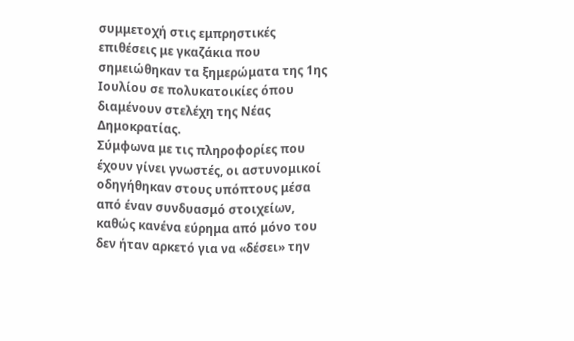συμμετοχή στις εμπρηστικές επιθέσεις με γκαζάκια που σημειώθηκαν τα ξημερώματα της 1ης Ιουλίου σε πολυκατοικίες όπου διαμένουν στελέχη της Νέας Δημοκρατίας.
Σύμφωνα με τις πληροφορίες που έχουν γίνει γνωστές, οι αστυνομικοί οδηγήθηκαν στους υπόπτους μέσα από έναν συνδυασμό στοιχείων, καθώς κανένα εύρημα από μόνο του δεν ήταν αρκετό για να «δέσει» την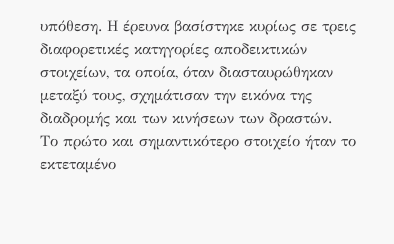υπόθεση. Η έρευνα βασίστηκε κυρίως σε τρεις διαφορετικές κατηγορίες αποδεικτικών στοιχείων, τα οποία, όταν διασταυρώθηκαν μεταξύ τους, σχημάτισαν την εικόνα της διαδρομής και των κινήσεων των δραστών.
Το πρώτο και σημαντικότερο στοιχείο ήταν το εκτεταμένο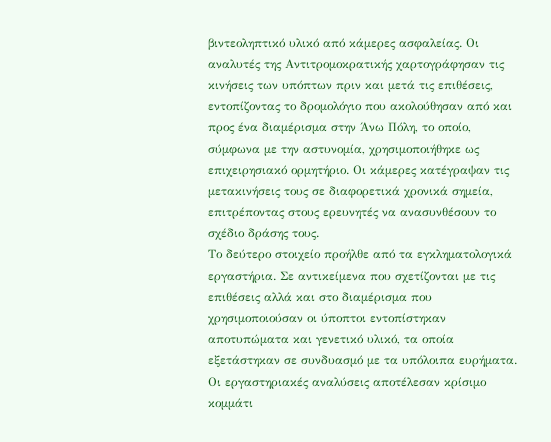βιντεοληπτικό υλικό από κάμερες ασφαλείας. Οι αναλυτές της Αντιτρομοκρατικής χαρτογράφησαν τις κινήσεις των υπόπτων πριν και μετά τις επιθέσεις, εντοπίζοντας το δρομολόγιο που ακολούθησαν από και προς ένα διαμέρισμα στην Άνω Πόλη, το οποίο, σύμφωνα με την αστυνομία, χρησιμοποιήθηκε ως επιχειρησιακό ορμητήριο. Οι κάμερες κατέγραψαν τις μετακινήσεις τους σε διαφορετικά χρονικά σημεία, επιτρέποντας στους ερευνητές να ανασυνθέσουν το σχέδιο δράσης τους.
Το δεύτερο στοιχείο προήλθε από τα εγκληματολογικά εργαστήρια. Σε αντικείμενα που σχετίζονται με τις επιθέσεις αλλά και στο διαμέρισμα που χρησιμοποιούσαν οι ύποπτοι εντοπίστηκαν αποτυπώματα και γενετικό υλικό, τα οποία εξετάστηκαν σε συνδυασμό με τα υπόλοιπα ευρήματα. Οι εργαστηριακές αναλύσεις αποτέλεσαν κρίσιμο κομμάτι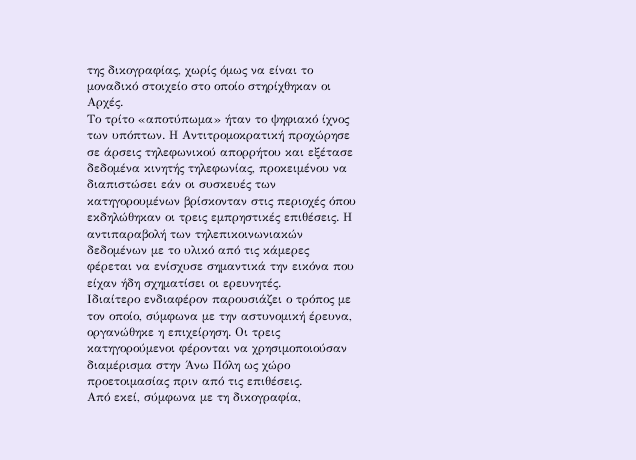της δικογραφίας, χωρίς όμως να είναι το μοναδικό στοιχείο στο οποίο στηρίχθηκαν οι Αρχές.
Το τρίτο «αποτύπωμα» ήταν το ψηφιακό ίχνος των υπόπτων. Η Αντιτρομοκρατική προχώρησε σε άρσεις τηλεφωνικού απορρήτου και εξέτασε δεδομένα κινητής τηλεφωνίας, προκειμένου να διαπιστώσει εάν οι συσκευές των κατηγορουμένων βρίσκονταν στις περιοχές όπου εκδηλώθηκαν οι τρεις εμπρηστικές επιθέσεις. Η αντιπαραβολή των τηλεπικοινωνιακών δεδομένων με το υλικό από τις κάμερες φέρεται να ενίσχυσε σημαντικά την εικόνα που είχαν ήδη σχηματίσει οι ερευνητές.
Ιδιαίτερο ενδιαφέρον παρουσιάζει ο τρόπος με τον οποίο, σύμφωνα με την αστυνομική έρευνα, οργανώθηκε η επιχείρηση. Οι τρεις κατηγορούμενοι φέρονται να χρησιμοποιούσαν διαμέρισμα στην Άνω Πόλη ως χώρο προετοιμασίας πριν από τις επιθέσεις.
Από εκεί, σύμφωνα με τη δικογραφία,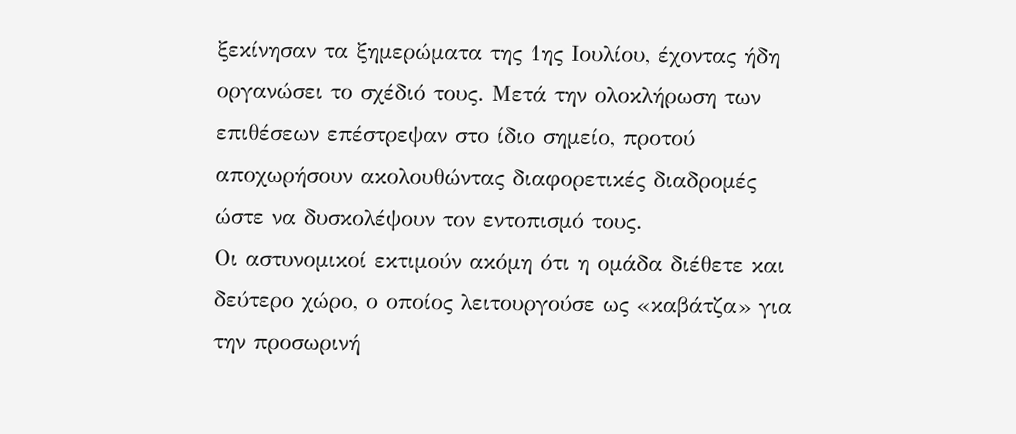ξεκίνησαν τα ξημερώματα της 1ης Ιουλίου, έχοντας ήδη οργανώσει το σχέδιό τους. Μετά την ολοκλήρωση των επιθέσεων επέστρεψαν στο ίδιο σημείο, προτού αποχωρήσουν ακολουθώντας διαφορετικές διαδρομές ώστε να δυσκολέψουν τον εντοπισμό τους.
Οι αστυνομικοί εκτιμούν ακόμη ότι η ομάδα διέθετε και δεύτερο χώρο, ο οποίος λειτουργούσε ως «καβάτζα» για την προσωρινή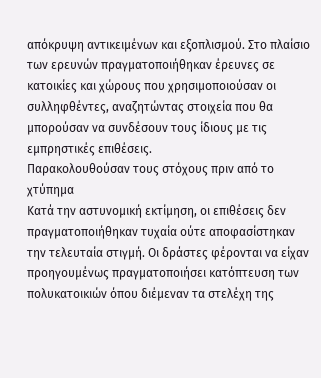απόκρυψη αντικειμένων και εξοπλισμού. Στο πλαίσιο των ερευνών πραγματοποιήθηκαν έρευνες σε κατοικίες και χώρους που χρησιμοποιούσαν οι συλληφθέντες, αναζητώντας στοιχεία που θα μπορούσαν να συνδέσουν τους ίδιους με τις εμπρηστικές επιθέσεις.
Παρακολουθούσαν τους στόχους πριν από το χτύπημα
Κατά την αστυνομική εκτίμηση, οι επιθέσεις δεν πραγματοποιήθηκαν τυχαία ούτε αποφασίστηκαν την τελευταία στιγμή. Οι δράστες φέρονται να είχαν προηγουμένως πραγματοποιήσει κατόπτευση των πολυκατοικιών όπου διέμεναν τα στελέχη της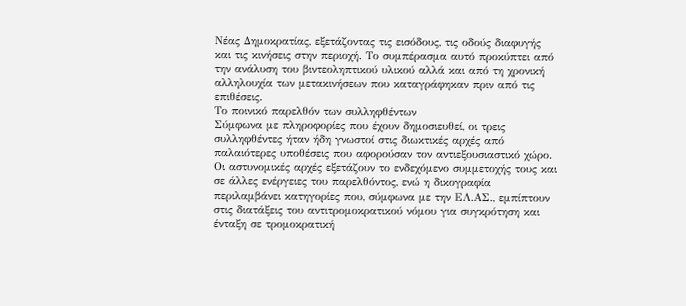Νέας Δημοκρατίας, εξετάζοντας τις εισόδους, τις οδούς διαφυγής και τις κινήσεις στην περιοχή. Το συμπέρασμα αυτό προκύπτει από την ανάλυση του βιντεοληπτικού υλικού αλλά και από τη χρονική αλληλουχία των μετακινήσεων που καταγράφηκαν πριν από τις επιθέσεις.
Το ποινικό παρελθόν των συλληφθέντων
Σύμφωνα με πληροφορίες που έχουν δημοσιευθεί, οι τρεις συλληφθέντες ήταν ήδη γνωστοί στις διωκτικές αρχές από παλαιότερες υποθέσεις που αφορούσαν τον αντιεξουσιαστικό χώρο. Οι αστυνομικές αρχές εξετάζουν το ενδεχόμενο συμμετοχής τους και σε άλλες ενέργειες του παρελθόντος, ενώ η δικογραφία περιλαμβάνει κατηγορίες που, σύμφωνα με την ΕΛ.ΑΣ., εμπίπτουν στις διατάξεις του αντιτρομοκρατικού νόμου για συγκρότηση και ένταξη σε τρομοκρατική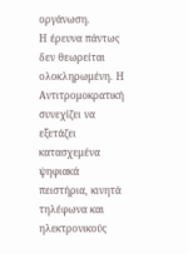οργάνωση.
Η έρευνα πάντως δεν θεωρείται ολοκληρωμένη. Η Αντιτρομοκρατική συνεχίζει να εξετάζει κατασχεμένα ψηφιακά πειστήρια, κινητά τηλέφωνα και ηλεκτρονικούς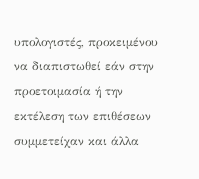υπολογιστές, προκειμένου να διαπιστωθεί εάν στην προετοιμασία ή την εκτέλεση των επιθέσεων συμμετείχαν και άλλα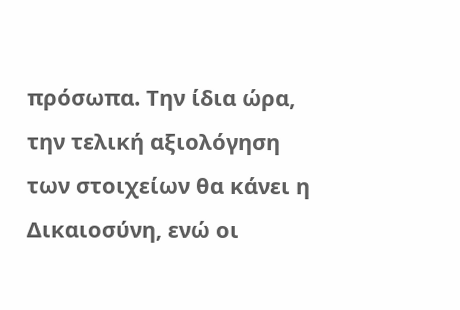πρόσωπα. Την ίδια ώρα, την τελική αξιολόγηση των στοιχείων θα κάνει η Δικαιοσύνη, ενώ οι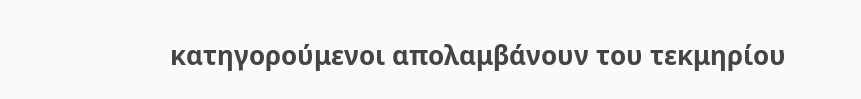κατηγορούμενοι απολαμβάνουν του τεκμηρίου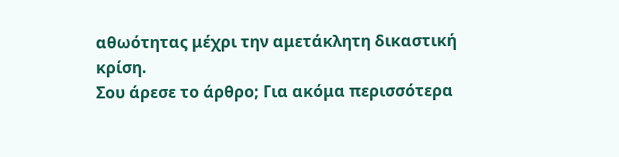αθωότητας μέχρι την αμετάκλητη δικαστική κρίση.
Σου άρεσε το άρθρο; Για ακόμα περισσότερα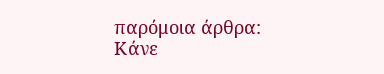παρόμοια άρθρα:
Κάνε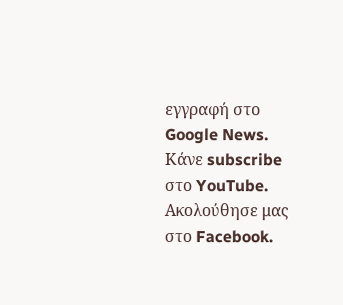εγγραφή στο Google News.
Κάνε subscribe στο YouTube.
Ακολούθησε μας στο Facebook.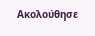Ακολούθησε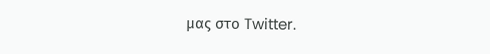μας στο Twitter.